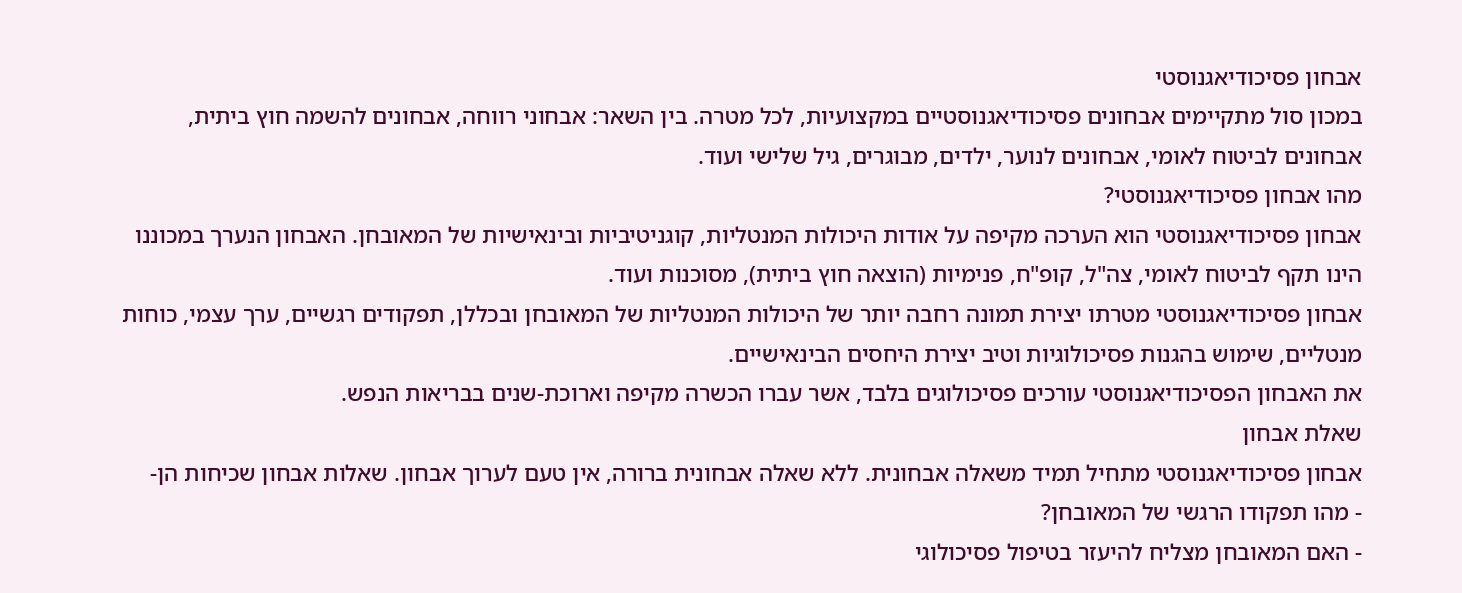אבחון פסיכודיאגנוסטי
במכון סול מתקיימים אבחונים פסיכודיאגנוסטיים במקצועיות, לכל מטרה. בין השאר: אבחוני רווחה, אבחונים להשמה חוץ ביתית, אבחונים לביטוח לאומי, אבחונים לנוער, ילדים, מבוגרים, גיל שלישי ועוד.
מהו אבחון פסיכודיאגנוסטי?
אבחון פסיכודיאגנוסטי הוא הערכה מקיפה על אודות היכולות המנטליות, קוגניטיביות ובינאישיות של המאובחן. האבחון הנערך במכוננו הינו תקף לביטוח לאומי, צה"ל, קופ"ח, פנימיות (הוצאה חוץ ביתית), מסוכנות ועוד.
אבחון פסיכודיאגנוסטי מטרתו יצירת תמונה רחבה יותר של היכולות המנטליות של המאובחן ובכללן, תפקודים רגשיים, ערך עצמי, כוחות מנטליים, שימוש בהגנות פסיכולוגיות וטיב יצירת היחסים הבינאישיים.
את האבחון הפסיכודיאגנוסטי עורכים פסיכולוגים בלבד, אשר עברו הכשרה מקיפה וארוכת-שנים בבריאות הנפש.
שאלת אבחון
אבחון פסיכודיאגנוסטי מתחיל תמיד משאלה אבחונית. ללא שאלה אבחונית ברורה, אין טעם לערוך אבחון. שאלות אבחון שכיחות הן-
- מהו תפקודו הרגשי של המאובחן?
- האם המאובחן מצליח להיעזר בטיפול פסיכולוגי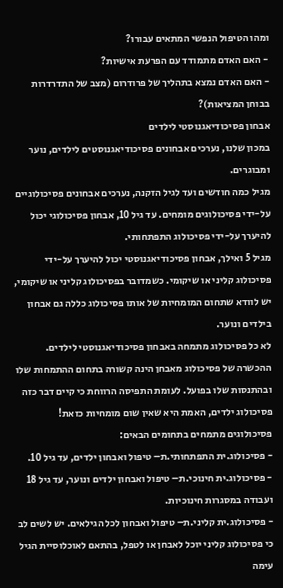ומהו הטיפול הנפשי המתאים עבורו?
- האם האדם מתמודד עם הפרעת אישיות?
- האם האדם נמצא בתהליך של פרודרום (מצב של התדרדרות בבוחן המציאות)?
אבחון פסיכודיאגנוסטי לילדים
במכון שלנו, נערכים אבחונים פסיכודיאגנוסטים לילדים, נוער ומבוגרים.
מגיל כמה חודשים ועד לגיל הזקנה, נערכים אבחונים פסיכולוגיים על-ידי פסיכולוגים מומחים. עד גיל 10, אבחון פסיכולוגי יכול להיערך על-ידי פסיכולוג התפתחותי.
מגיל 5 ואילך, אבחון פסיכודיאגנוסטי יכול להיערך על-ידי פסיכולוג קליני או שיקומי. כשמדובר בפסיכולוג קליני או שיקומי, יש לוודא שתחום המומחיות של אותו פסיכולוג כללה גם אבחון בילדים ונוער.
לא כל פסיכולוג מתמחה באבחון פסיכודיאגנוסטי לילדים. ההכשרה של פסיכולוג מאבחן הינה קשורה בתחום ההתמחות שלו ובהתנסות שלו בפועל. לעומת התפיסה הרווחת כי קיים דבר כזה פסיכולוג ילדים, האמת היא שאין שום מומחיות כזאת!
פסיכולוגים מתמחים בתחומים הבאים:
- פסיכולוג.ית התפתחותי.ת– טיפול ואבחון ילדים, עד גיל 10.
- פסיכולוג.ית חינוכי.ת– טיפול ואבחון ילדים ונוער, עד גיל 18 ועבודה במסגרות חינוכיות.
- פסיכולוג.ית קליני.ת– טיפול ואבחון לכל הגילאים. יש לשים לב כי פסיכולוג קליני יוכל לאבחן או לטפל, בהתאם לאוכלוסיית הגיל עימה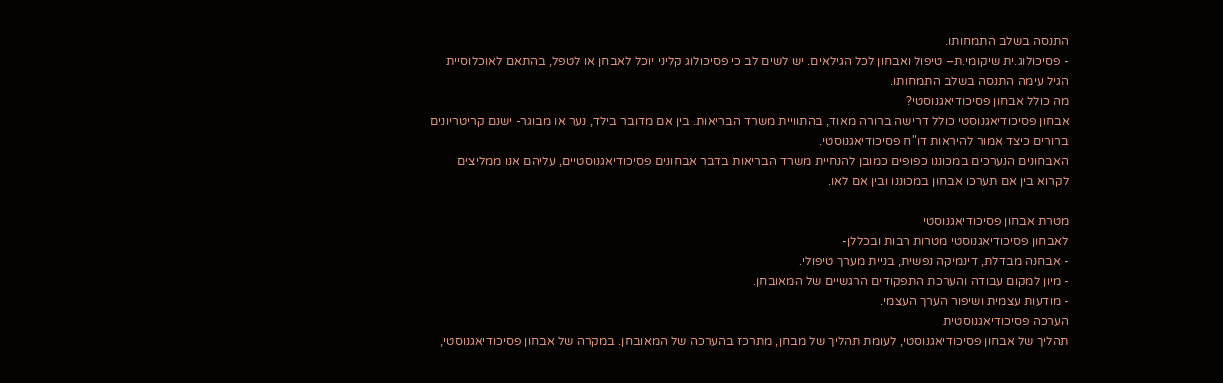התנסה בשלב התמחותו.
- פסיכולוג.ית שיקומי.ת– טיפול ואבחון לכל הגילאים. יש לשים לב כי פסיכולוג קליני יוכל לאבחן או לטפל, בהתאם לאוכלוסיית הגיל עימה התנסה בשלב התמחותו.
מה כולל אבחון פסיכודיאגנוסטי?
אבחון פסיכודיאגנוסטי כולל דרישה ברורה מאוד, בהתוויית משרד הבריאות. בין אם מדובר בילד, נער או מבוגר- ישנם קריטריונים ברורים כיצד אמור להיראות דו"ח פסיכודיאגנוסטי.
האבחונים הנערכים במכוננו כפופים כמובן להנחיית משרד הבריאות בדבר אבחונים פסיכודיאגנוסטיים, עליהם אנו ממליצים לקרוא בין אם תערכו אבחון במכוננו ובין אם לאו.

מטרת אבחון פסיכודיאגנוסטי
לאבחון פסיכודיאגנוסטי מטרות רבות ובכללן-
- אבחנה מבדלת, דינמיקה נפשית, בניית מערך טיפולי.
- מיון למקום עבודה והערכת התפקודים הרגשיים של המאובחן.
- מודעות עצמית ושיפור הערך העצמי.
הערכה פסיכודיאגנוסטית
תהליך של אבחון פסיכודיאגנוסטי, לעומת תהליך של מבחן, מתרכז בהערכה של המאובחן. במקרה של אבחון פסיכודיאגנוסטי,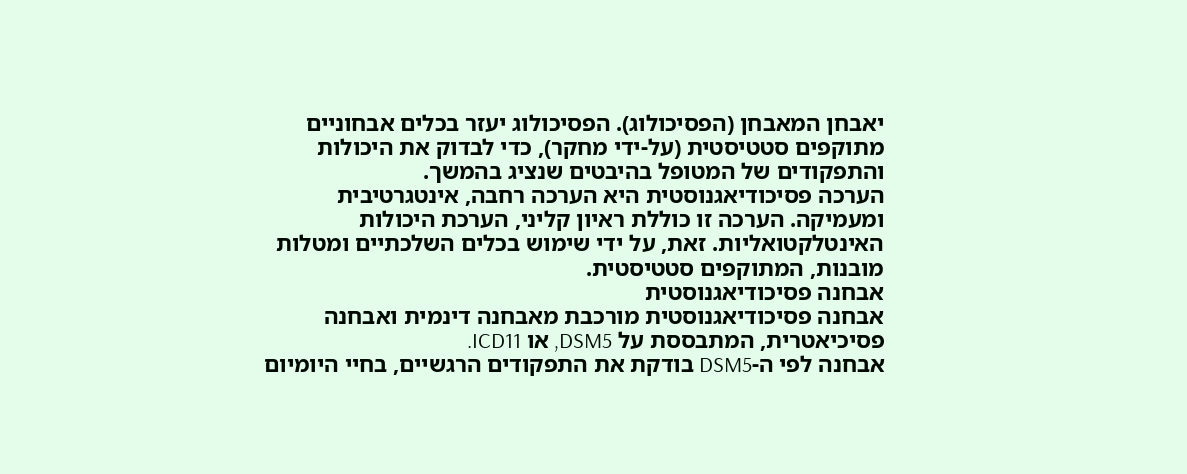יאבחן המאבחן (הפסיכולוג). הפסיכולוג יעזר בכלים אבחוניים מתוקפים סטטיסטית (על-ידי מחקר), כדי לבדוק את היכולות והתפקודים של המטופל בהיבטים שנציג בהמשך.
הערכה פסיכודיאגנוסטית היא הערכה רחבה, אינטגרטיבית ומעמיקה. הערכה זו כוללת ראיון קליני, הערכת היכולות האינטלקטואליות. זאת, על ידי שימוש בכלים השלכתיים ומטלות מובנות, המתוקפים סטטיסטית.
אבחנה פסיכודיאגנוסטית
אבחנה פסיכודיאגנוסטית מורכבת מאבחנה דינמית ואבחנה פסיכיאטרית, המתבססת על DSM5, או ICD11.
אבחנה לפי ה-DSM5 בודקת את התפקודים הרגשיים, בחיי היומיום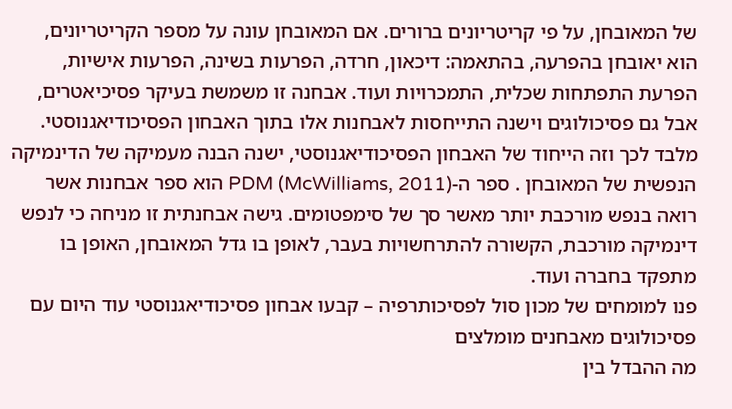של המאובחן, על פי קריטריונים ברורים. אם המאובחן עונה על מספר הקריטריונים, הוא יאובחן בהפרעה, בהתאמה: דיכאון, חרדה, הפרעות בשינה, הפרעות אישיות, הפרעת התפתחות שכלית, התמכרויות ועוד. אבחנה זו משמשת בעיקר פסיכיאטרים, אבל גם פסיכולוגים וישנה התייחסות לאבחנות אלו בתוך האבחון הפסיכודיאגנוסטי.
מלבד לכך וזה הייחוד של האבחון הפסיכודיאגנוסטי, ישנה הבנה מעמיקה של הדינמיקה הנפשית של המאובחן . ספר ה-PDM (McWilliams, 2011) הוא ספר אבחנות אשר רואה בנפש מורכבת יותר מאשר סך של סימפטומים. גישה אבחנתית זו מניחה כי לנפש דינמיקה מורכבת, הקשורה להתרחשויות בעבר, לאופן בו גדל המאובחן, האופן בו מתפקד בחברה ועוד.
פנו למומחים של מכון סול לפסיכותרפיה – קבעו אבחון פסיכודיאגנוסטי עוד היום עם פסיכולוגים מאבחנים מומלצים
מה ההבדל בין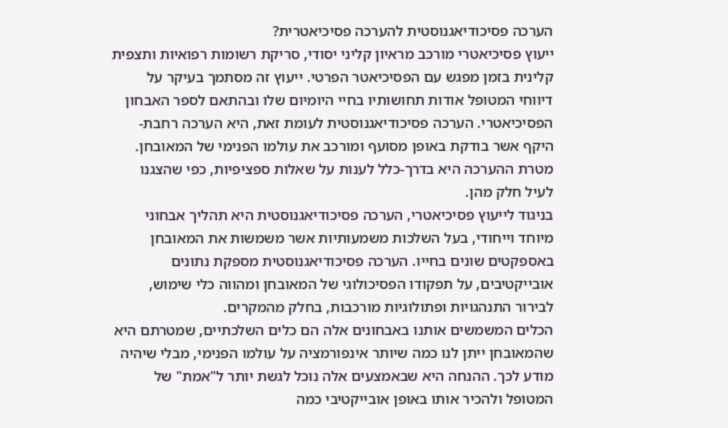הערכה פסיכודיאגנוסטית להערכה פסיכיאטרית?
ייעוץ פסיכיאטרי מורכב מראיון קליני יסודי, סריקת רשומות רפואיות ותצפית קלינית בזמן מפגש עם הפסיכיאטר הפרטי. ייעוץ זה מסתמך בעיקר על דיווחי המטופל אודות תחושותיו בחיי היומיום שלו ובהתאם לספר האבחון הפסיכיאטרי. הערכה פסיכודיאגנוסטית לעומת זאת, היא הערכה רחבת-היקף אשר בודקת באופן מסועף ומורכב את עולמו הפנימי של המאובחן. מטרת ההערכה היא בדרך-כלל לענות על שאלות ספציפיות, כפי שהצגנו לעיל חלק מהן.
בניגוד לייעוץ פסיכיאטרי, הערכה פסיכודיאגנוסטית היא תהליך אבחוני מיוחד וייחודי, בעל השלכות משמעותיות אשר משמשות את המאובחן באספקטים שונים בחייו. הערכה פסיכודיאגנוסטית מספקת נתונים אובייקטיבים, על תפקודו הפסיכולוגי של המאובחן ומהווה כלי שימוש, לבירור התנהגויות ופתולוגיות מורכבות, בחלק מהמקרים.
הכלים המשמשים אותנו באבחונים אלה הם כלים השלכתיים, שמטרתם היא שהמאובחן ייתן לנו כמה שיותר אינפורמציה על עולמו הפנימי, מבלי שיהיה מודע לכך. ההנחה היא שבאמצעים אלה נוכל לגשת יותר ל"אמת" של המטופל ולהכיר אותו באופן אובייקטיבי כמה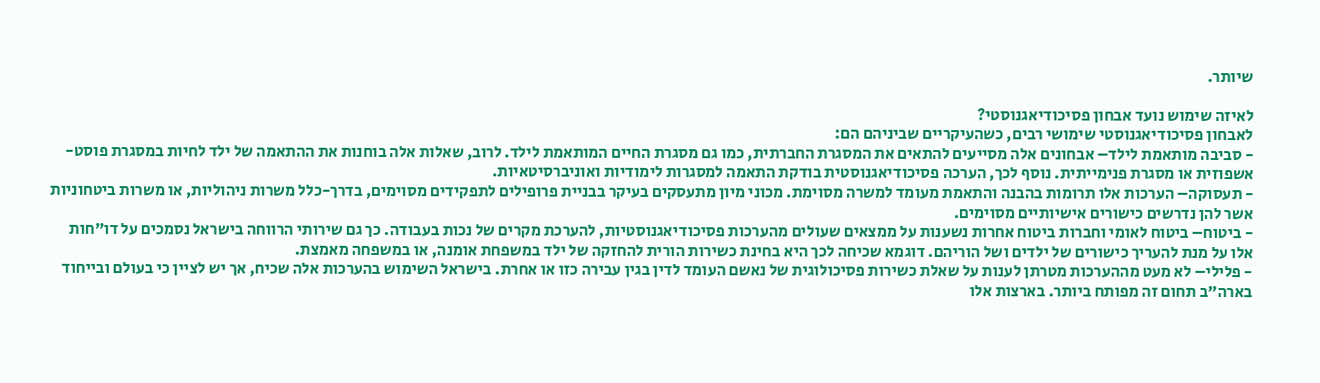שיותר.

לאיזה שימוש נועד אבחון פסיכודיאגנוסטי?
לאבחון פסיכודיאגנוסטי שימושי רבים, כשהעיקריים שביניהם הם:
- סביבה מותאמת לילד– אבחונים אלה מסייעים להתאים את המסגרת החברתית, כמו גם מסגרת החיים המותאמת לילד. לרוב, שאלות אלה בוחנות את ההתאמה של ילד לחיות במסגרת פוסט-אשפוזית או מסגרת פנימייתית. נוסף לכך, הערכה פסיכודיאגנוסטית בודקת התאמה למסגרות לימודיות ואוניברסיטאיות.
- תעסוקה– הערכות אלו תרומות בהבנה והתאמת מעומד למשרה מסוימת. מכוני מיון מתעסקים בעיקר בבניית פרופילים לתפקידים מסוימים, בדרך-כלל משרות ניהוליות, או משרות ביטחוניות אשר להן נדרשים כישורים אישיותיים מסוימים.
- ביטוח– ביטוח לאומי וחברות ביטוח אחרות נשענות על ממצאים שעולים מהערכות פסיכודיאגנוסטיות, להערכת מקרים של נכות בעבודה. כך גם שירותי הרווחה בישראל נסמכים על דו"חות אלו על מנת להעריך כישורים של ילדים ושל הוריהם. דוגמא שכיחה לכך היא בחינת כשירות הורית להחזקה של ילד במשפחת אומנה, או במשפחה מאמצת.
- פלילי– לא מעט מההערכות מטרתן לענות על שאלת כשירות פסיכולוגית של נאשם העומד לדין בגין עבירה כזו או אחרת. בישראל השימוש בהערכות אלה שכיח, אך יש לציין כי בעולם ובייחוד בארה"ב תחום זה מפותח ביותר. בארצות אלו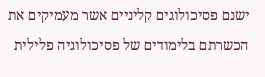ישנם פסיכולוגים קליניים אשר מעמיקים את הכשרתם בלימודים של פסיכולוגיה פלילית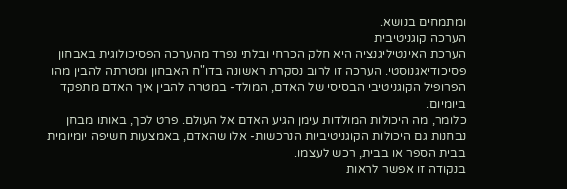ומתמחים בנושא.
הערכה קוגניטיבית
הערכת האינטיליגנציה היא חלק הכרחי ובלתי נפרד מהערכה הפסיכולוגית באבחון פסיכודיאגנוסטי. הערכה זו לרוב נסקרת ראשונה בדו"ח האבחון ומטרתה להבין מהו הפרופיל הקוגניטיבי הבסיסי של האדם, המולד- במטרה להבין איך האדם מתפקד ביומיום.
כלומר, מה היכולות המולדות עימן הגיע האדם אל העולם. פרט לכך, באותו מבחן נבחנות גם היכולות הקוגניטיביות הנרכשות- אלו שהאדם, באמצעות חשיפה יומיומית בבית הספר או בבית, רכש לעצמו.
בנקודה זו אפשר לראות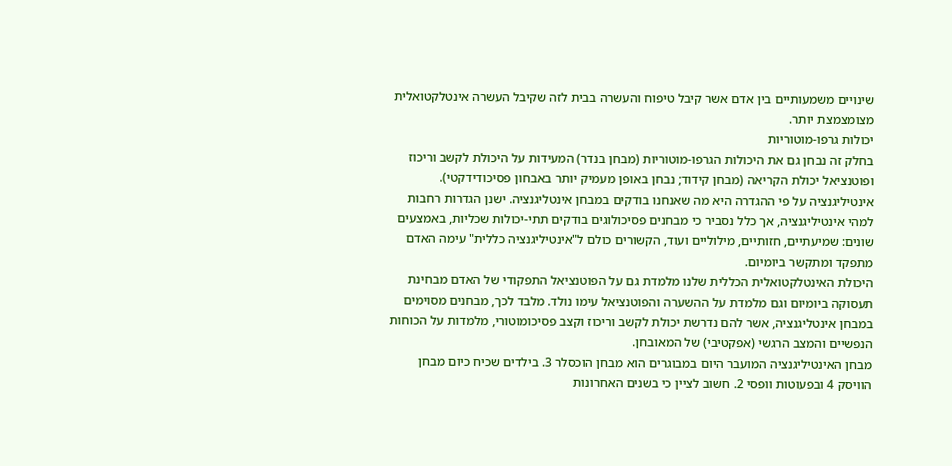שינויים משמעותיים בין אדם אשר קיבל טיפוח והעשרה בבית לזה שקיבל העשרה אינטלקטואלית מצומצמצת יותר.
יכולות גרפו-מוטוריות
בחלק זה נבחן גם את היכולות הגרפו-מוטוריות (מבחן בנדר) המעידות על היכולת לקשב וריכוז ופוטנציאל יכולת הקריאה (מבחן קידוד; נבחן באופן מעמיק יותר באבחון פסיכודידקטי).
אינטיליגנציה על פי ההגדרה היא מה שאנחנו בודקים במבחן אינטליגנציה. ישנן הגדרות רחבות למהי אינטיליגנציה, אך כלל נסביר כי מבחנים פסיכולוגים בודקים תתי-יכולות שכליות, באמצעים שונים: שמיעתיים, חזותיים, מילוליים ועוד, הקשורים כולם ל"אינטיליגנציה כללית" עימה האדם מתפקד ומתקשר ביומיום.
היכולת האינטלקטואלית הכללית שלנו מלמדת גם על הפוטנציאל התפקודי של האדם מבחינת תעסוקה ביומיום וגם מלמדת על ההשערה והפוטנציאל עימו נולד. מלבד לכך, מבחנים מסוימים במבחן אינטליגנציה, אשר להם נדרשת יכולת לקשב וריכוז וקצב פסיכומוטורי, מלמדות על הכוחות הנפשיים והמצב הרגשי (אפקטיבי) של המאובחן.
מבחן האינטיליגנציה המועבר היום במבוגרים הוא מבחן הוכסלר 3. בילדים שכיח כיום מבחן הוויסק 4 ובפעוטות וופסי 2. חשוב לציין כי בשנים האחרונות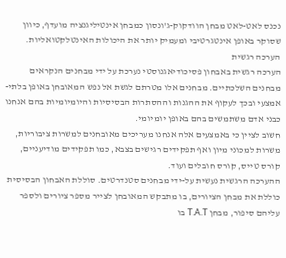נכנס לאט-לאט מבחן הוודקוק-ג'ונסון כמבחן אינטיליגנציה מועדף, כיוון שסוקר באופן אינטגרטיבי ומעמיק יותר את היכולות האינטלקטואליות.
הערכה רגשית
הערכה רגשית באבחון פסיכודיאגנוסטי נערכת על ידי מבחנים הנקראים מבחנים השלכתיים. מבחנים אלו מטרתם לגשת אל נפש המאובחן באופן בלתי-אמצעי ובכך לעקוף את ההגנות וההסתרות הבסיסיות והיומיומיות בהם אנחנו כבני אדם משתמשים בהם באופן יומיומי.
חשוב לציין כי באמצעים אלה אנחנו מעריכים מאובחנים למשרות ציבוריות, משרות למכוני מיון ואף תפקידים רגישים בצבא, כמו תפקידים מודיעניים, קורס טייס, קורס חובלים ועוד.
ההערכה הרגשית נעשית על-ידי מבחנים סטנדרטים. סוללת האבחון הבסיסית כוללת את מבחן הציורים, בו מתבקש המאובחן לצייר מספר ציורים ולספר עליהם סיפור, מבחן T.A.T בו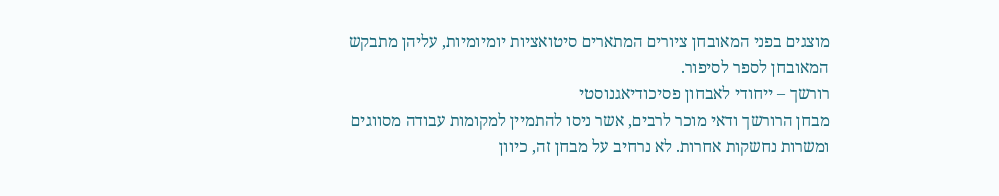מוצגים בפני המאובחן ציורים המתארים סיטואציות יומיומיות, עליהן מתבקש המאובחן לספר לסיפור.
רורשך – ייחודי לאבחון פסיכודיאגנוסטי
מבחן הרורשך ודאי מוכר לרבים, אשר ניסו להתמיין למקומות עבודה מסווגים ומשרות נחשקות אחרות. לא נרחיב על מבחן זה, כיוון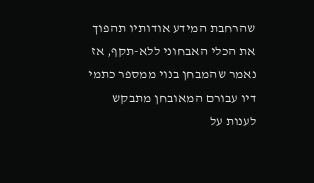שהרחבת המידע אודותיו תהפוך את הכלי האבחוני ללא-תקף, אז נאמר שהמבחן בנוי ממספר כתמי דיו עבורם המאובחן מתבקש לענות על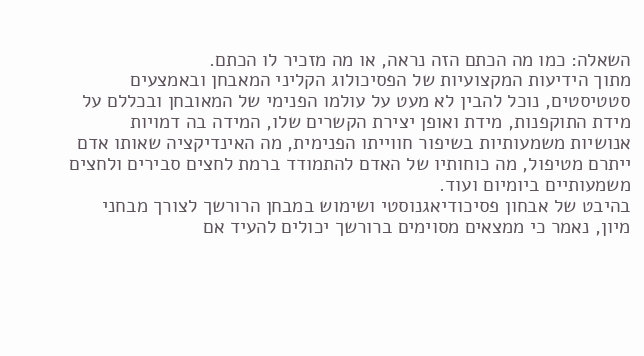השאלה: כמו מה הכתם הזה נראה, או מה מזכיר לו הכתם.
מתוך הידיעות המקצועיות של הפסיכולוג הקליני המאבחן ובאמצעים סטטיסטים, נוכל להבין לא מעט על עולמו הפנימי של המאובחן ובכללם על מידת התוקפנות, מידת ואופן יצירת הקשרים שלו, המידה בה דמויות אנושיות משמעותיות בשיפור חווייתו הפנימית, מה האינדיקציה שאותו אדם ייתרם מטיפול, מה כוחותיו של האדם להתמודד ברמת לחצים סבירים ולחצים משמעותיים ביומיום ועוד.
בהיבט של אבחון פסיכודיאגנוסטי ושימוש במבחן הרורשך לצורך מבחני מיון, נאמר כי ממצאים מסוימים ברורשך יכולים להעיד אם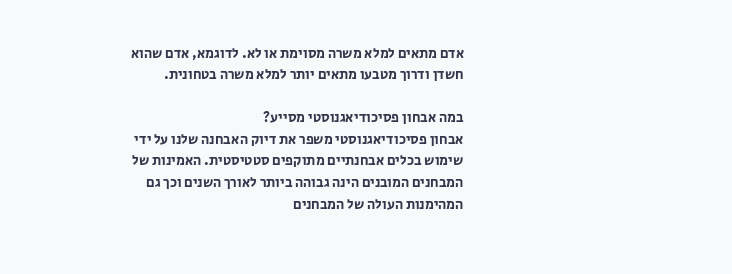אדם מתאים למלא משרה מסוימת או לא. לדוגמא, אדם שהוא חשדן ודרוך מטבעו מתאים יותר למלא משרה בטחונית.

במה אבחון פסיכודיאגנוסטי מסייע?
אבחון פסיכודיאגנוסטי משפר את דיוק האבחנה שלנו על ידי שימוש בכלים אבחנתיים מתוקפים סטטיסטית. האמינות של המבחנים המובנים הינה גבוהה ביותר לאורך השנים וכך גם המהימנות העולה של המבחנים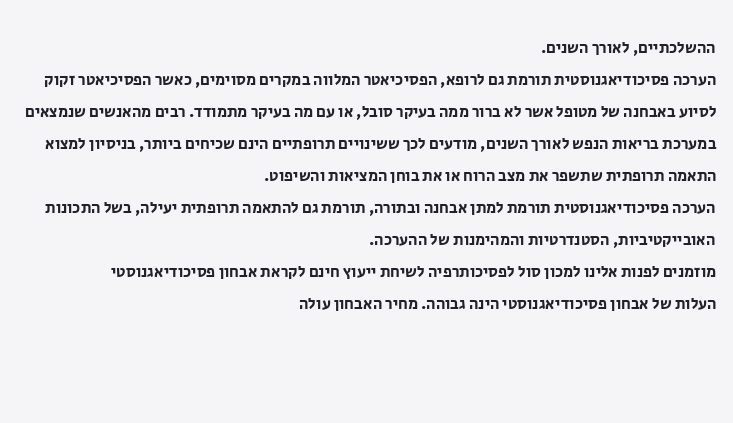ההשלכתיים, לאורך השנים.
הערכה פסיכודיאגנוסטית תורמת גם לרופא, הפסיכיאטר המלווה במקרים מסוימים, כאשר הפסיכיאטר זקוק לסיוע באבחנה של מטופל אשר לא ברור ממה בעיקר סובל, או עם מה בעיקר מתמודד. רבים מהאנשים שנמצאים במערכת בריאות הנפש לאורך השנים, מודעים לכך ששינויים תרופתיים הינם שכיחים ביותר, בניסיון למצוא התאמה תרופתית שתשפר את מצב הרוח או את בוחן המציאות והשיפוט.
הערכה פסיכודיאגנוסטית תורמת למתן אבחנה ובתורה, תורמת גם להתאמה תרופתית יעילה, בשל התכונות האובייקטיביות, הסטנדרטיות והמהימנות של ההערכה.
מוזמנים לפנות אלינו למכון סול לפסיכותרפיה לשיחת ייעוץ חינם לקראת אבחון פסיכודיאגנוסטי
העלות של אבחון פסיכודיאגנוסטי הינה גבוהה. מחיר האבחון עולה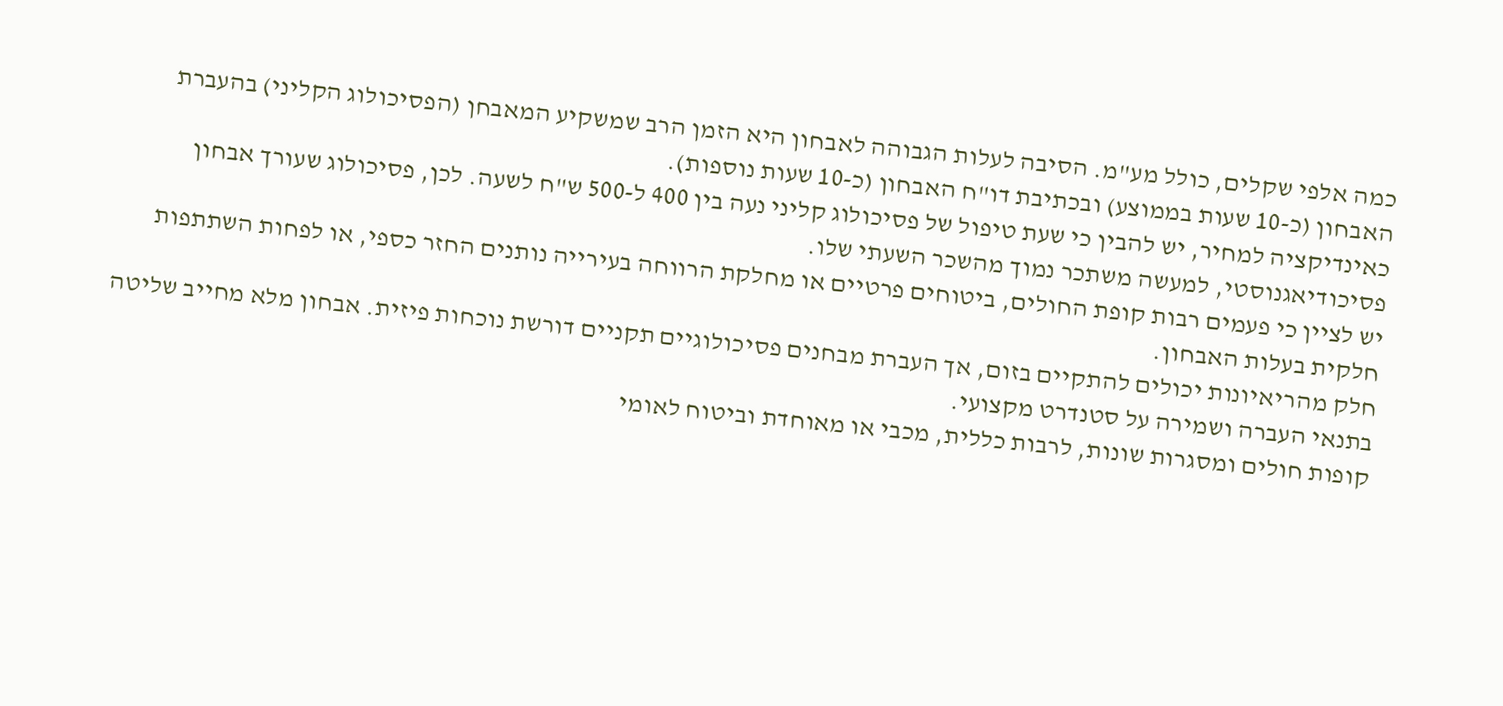כמה אלפי שקלים, כולל מע"מ. הסיבה לעלות הגבוהה לאבחון היא הזמן הרב שמשקיע המאבחן (הפסיכולוג הקליני) בהעברת האבחון (כ-10 שעות בממוצע) ובכתיבת דו"ח האבחון (כ-10 שעות נוספות).
כאינדיקציה למחיר, יש להבין כי שעת טיפול של פסיכולוג קליני נעה בין 400 ל-500 ש"ח לשעה. לכן, פסיכולוג שעורך אבחון פסיכודיאגנוסטי, למעשה משתכר נמוך מהשכר השעתי שלו.
יש לציין כי פעמים רבות קופת החולים, ביטוחים פרטיים או מחלקת הרווחה בעירייה נותנים החזר כספי, או לפחות השתתפות חלקית בעלות האבחון.
חלק מהריאיונות יכולים להתקיים בזום, אך העברת מבחנים פסיכולוגיים תקניים דורשת נוכחות פיזית. אבחון מלא מחייב שליטה בתנאי העברה ושמירה על סטנדרט מקצועי.
קופות חולים ומסגרות שונות, לרבות כללית, מכבי או מאוחדת וביטוח לאומי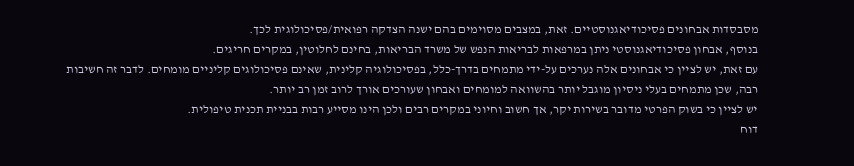מסבסדות אבחונים פסיכודיאגנוסטיים. זאת, במצבים מסוימים בהם ישנה הצדקה רפואית/פסיכולוגית לכך.
בנוסף, אבחון פסיכודיאגנוסטי ניתן במרפאות לבריאות הנפש של משרד הבריאות, בחינם לחלוטין, במקרים חריגים.
עם זאת, יש לציין כי אבחונים אלה נערכים על-ידי מתמחים בדרך-כלל, בפסיכולוגיה קלינית, שאינם פסיכולוגים קליניים מומחים. לדבר זה חשיבות רבה, שכן מתמחים בעלי ניסיון מוגבל יותר בהשוואה למומחים ואבחון שעורכים אורך לרוב זמן רב יותר.
יש לציין כי בשוק הפרטי מדובר בשירות יקר, אך חשוב וחיוני במקרים רבים ולכן הינו מסייע רבות בבניית תכנית טיפולית.
דוח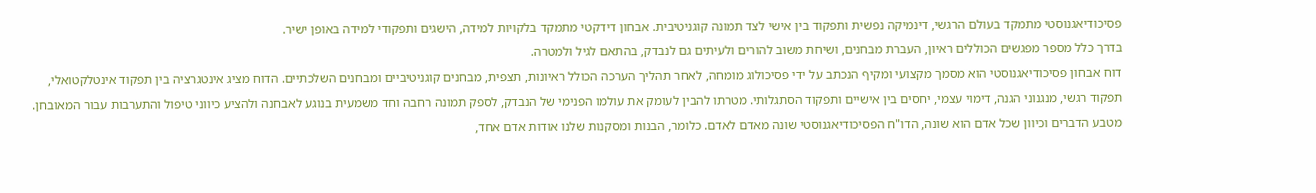פסיכודיאגנוסטי מתמקד בעולם הרגשי, דינמיקה נפשית ותפקוד בין אישי לצד תמונה קוגניטיבית. אבחון דידקטי מתמקד בלקויות למידה, הישגים ותפקודי למידה באופן ישיר.
בדרך כלל מספר מפגשים הכוללים ראיון, העברת מבחנים, ושיחת משוב להורים ולעיתים גם לנבדק, בהתאם לגיל ולמטרה.
דוח אבחון פסיכודיאגנוסטי הוא מסמך מקצועי ומקיף הנכתב על ידי פסיכולוג מומחה, לאחר תהליך הערכה הכולל ראיונות, תצפית, מבחנים קוגניטיביים ומבחנים השלכתיים. הדוח מציג אינטגרציה בין תפקוד אינטלקטואלי, תפקוד רגשי, מנגנוני הגנה, דימוי עצמי, יחסים בין אישיים ותפקוד הסתגלותי. מטרתו להבין לעומק את עולמו הפנימי של הנבדק, לספק תמונה רחבה וחד משמעית בנוגע לאבחנה ולהציע כיווני טיפול והתערבות עבור המאובחן.
מטבע הדברים וכיוון שכל אדם הוא שונה, הדו"ח הפסיכודיאגנוסטי שונה מאדם לאדם. כלומר, הבנות ומסקנות שלנו אודות אדם אחד,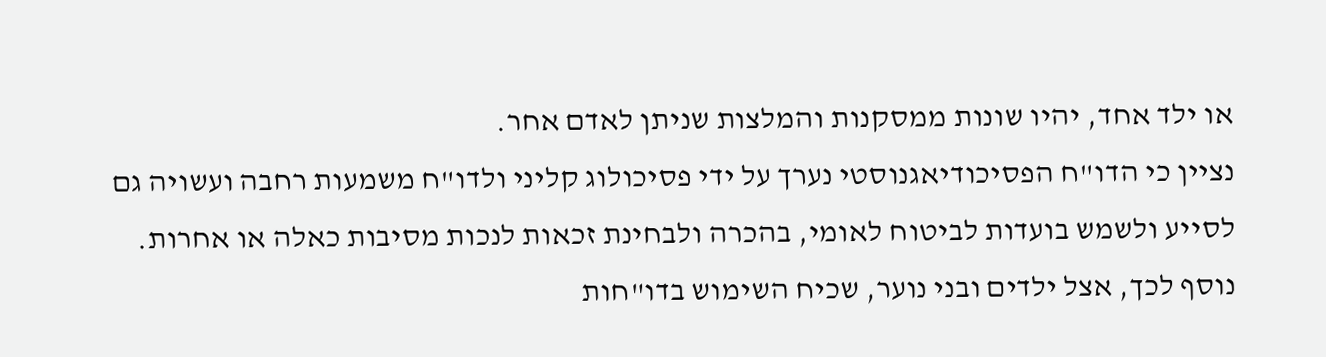או ילד אחד, יהיו שונות ממסקנות והמלצות שניתן לאדם אחר.
נציין כי הדו"ח הפסיכודיאגנוסטי נערך על ידי פסיכולוג קליני ולדו"ח משמעות רחבה ועשויה גם לסייע ולשמש בועדות לביטוח לאומי, בהכרה ולבחינת זכאות לנכות מסיבות כאלה או אחרות.
נוסף לכך, אצל ילדים ובני נוער, שכיח השימוש בדו"חות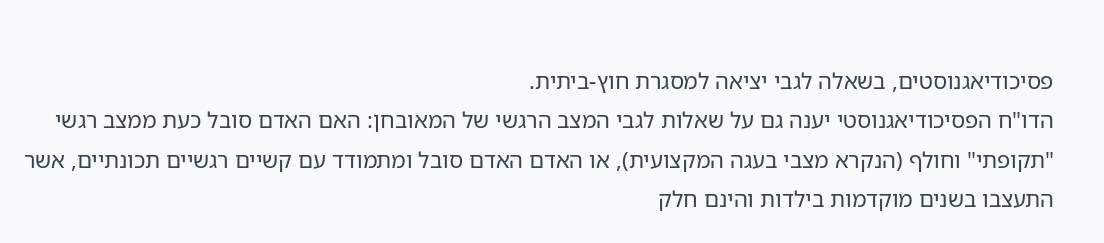פסיכודיאגנוסטים, בשאלה לגבי יציאה למסגרת חוץ-ביתית.
הדו"ח הפסיכודיאגנוסטי יענה גם על שאלות לגבי המצב הרגשי של המאובחן: האם האדם סובל כעת ממצב רגשי "תקופתי" וחולף (הנקרא מצבי בעגה המקצועית), או האדם האדם סובל ומתמודד עם קשיים רגשיים תכונתיים, אשר התעצבו בשנים מוקדמות בילדות והינם חלק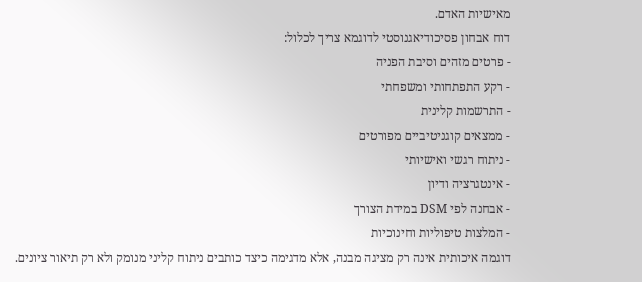מאישיות האדם.
דוח אבחון פסיכודיאגנוסטי לדוגמא צריך לכלול:
- פרטים מזהים וסיבת הפניה
- רקע התפתחותי ומשפחתי
- התרשמות קלינית
- ממצאים קוגניטיביים מפורטים
- ניתוח רגשי ואישיותי
- אינטגרציה ודיון
- אבחנה לפי DSM במידת הצורך
- המלצות טיפוליות וחינוכיות
דוגמה איכותית אינה רק מציגה מבנה, אלא מדגימה כיצד כותבים ניתוח קליני מנומק ולא רק תיאור ציונים.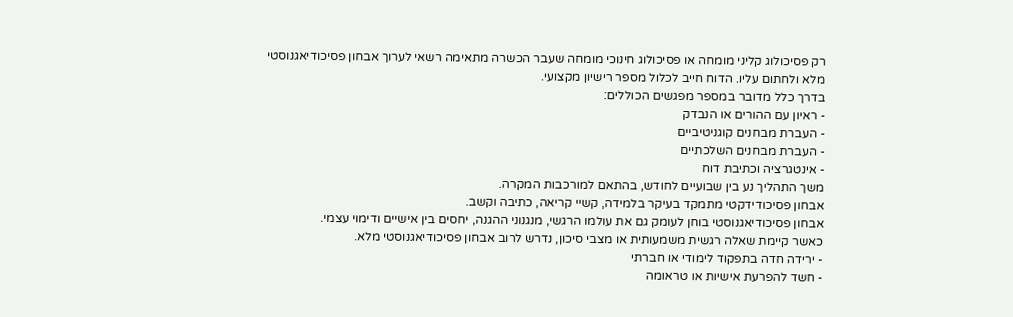רק פסיכולוג קליני מומחה או פסיכולוג חינוכי מומחה שעבר הכשרה מתאימה רשאי לערוך אבחון פסיכודיאגנוסטי מלא ולחתום עליו. הדוח חייב לכלול מספר רישיון מקצועי.
בדרך כלל מדובר במספר מפגשים הכוללים:
- ראיון עם ההורים או הנבדק
- העברת מבחנים קוגניטיביים
- העברת מבחנים השלכתיים
- אינטגרציה וכתיבת דוח
משך התהליך נע בין שבועיים לחודש, בהתאם למורכבות המקרה.
אבחון פסיכודידקטי מתמקד בעיקר בלמידה, קשיי קריאה, כתיבה וקשב.
אבחון פסיכודיאגנוסטי בוחן לעומק גם את עולמו הרגשי, מנגנוני ההגנה, יחסים בין אישיים ודימוי עצמי.
כאשר קיימת שאלה רגשית משמעותית או מצבי סיכון, נדרש לרוב אבחון פסיכודיאגנוסטי מלא.
- ירידה חדה בתפקוד לימודי או חברתי
- חשד להפרעת אישיות או טראומה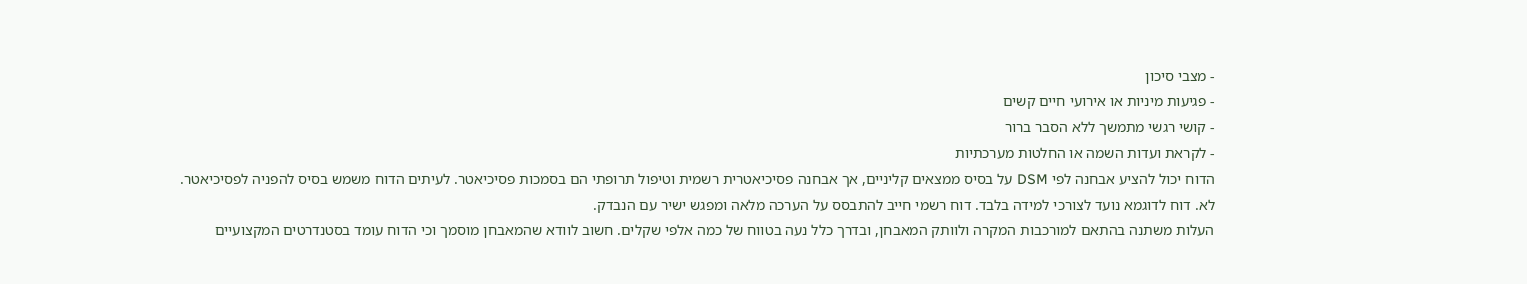- מצבי סיכון
- פגיעות מיניות או אירועי חיים קשים
- קושי רגשי מתמשך ללא הסבר ברור
- לקראת ועדות השמה או החלטות מערכתיות
הדוח יכול להציע אבחנה לפי DSM על בסיס ממצאים קליניים, אך אבחנה פסיכיאטרית רשמית וטיפול תרופתי הם בסמכות פסיכיאטר. לעיתים הדוח משמש בסיס להפניה לפסיכיאטר.
לא. דוח לדוגמא נועד לצורכי למידה בלבד. דוח רשמי חייב להתבסס על הערכה מלאה ומפגש ישיר עם הנבדק.
העלות משתנה בהתאם למורכבות המקרה ולוותק המאבחן, ובדרך כלל נעה בטווח של כמה אלפי שקלים. חשוב לוודא שהמאבחן מוסמך וכי הדוח עומד בסטנדרטים המקצועיים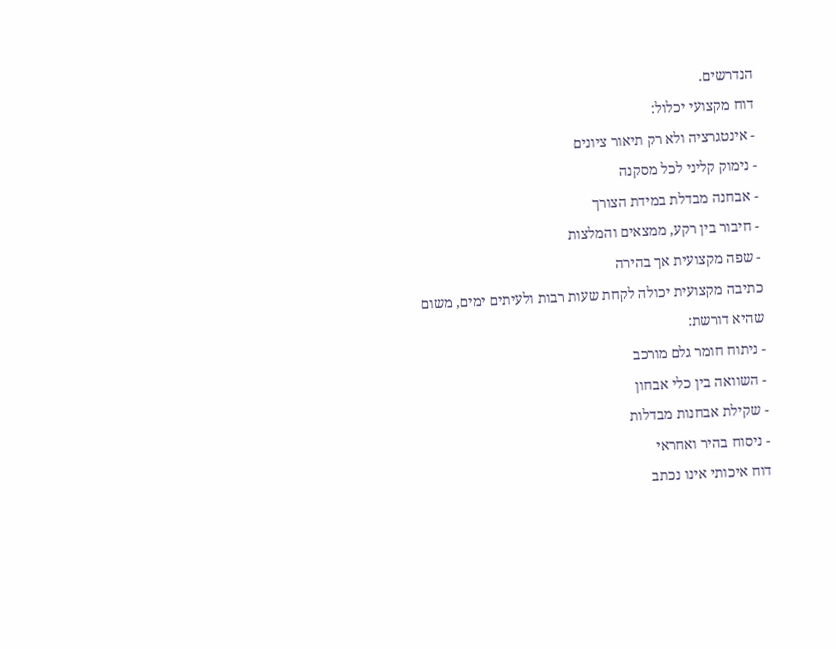הנדרשים.
דוח מקצועי יכלול:
- אינטגרציה ולא רק תיאור ציונים
- נימוק קליני לכל מסקנה
- אבחנה מבדלת במידת הצורך
- חיבור בין רקע, ממצאים והמלצות
- שפה מקצועית אך בהירה
כתיבה מקצועית יכולה לקחת שעות רבות ולעיתים ימים, משום שהיא דורשת:
- ניתוח חומר גלם מורכב
- השוואה בין כלי אבחון
- שקילת אבחנות מבדלות
- ניסוח בהיר ואחראי
דוח איכותי אינו נכתב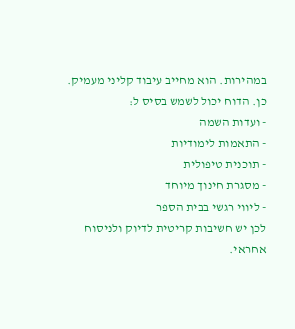במהירות. הוא מחייב עיבוד קליני מעמיק.
כן. הדוח יכול לשמש בסיס ל:
- ועדות השמה
- התאמות לימודיות
- תוכנית טיפולית
- מסגרת חינוך מיוחד
- ליווי רגשי בבית הספר
לכן יש חשיבות קריטית לדיוק ולניסוח אחראי.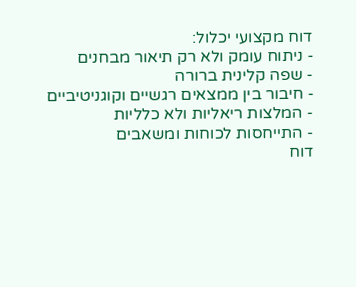דוח מקצועי יכלול:
- ניתוח עומק ולא רק תיאור מבחנים
- שפה קלינית ברורה
- חיבור בין ממצאים רגשיים וקוגניטיביים
- המלצות ריאליות ולא כלליות
- התייחסות לכוחות ומשאבים
דוח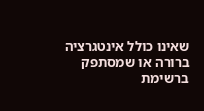שאינו כולל אינטגרציה ברורה או שמסתפק ברשימת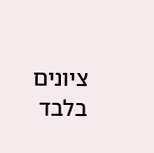ציונים בלבד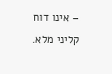– אינו דוח קליני מלא.